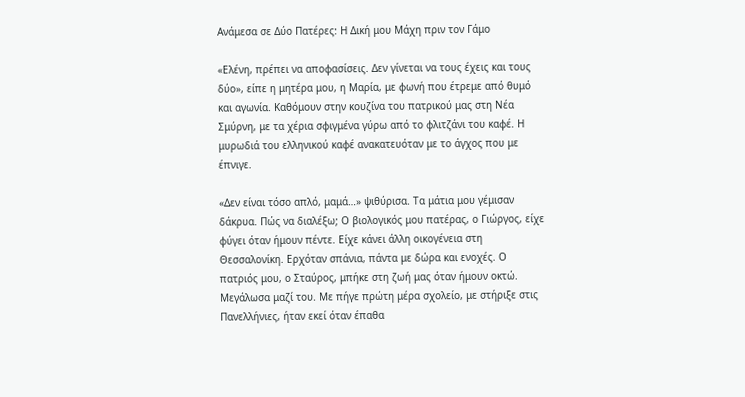Ανάμεσα σε Δύο Πατέρες: Η Δική μου Μάχη πριν τον Γάμο

«Ελένη, πρέπει να αποφασίσεις. Δεν γίνεται να τους έχεις και τους δύο», είπε η μητέρα μου, η Μαρία, με φωνή που έτρεμε από θυμό και αγωνία. Καθόμουν στην κουζίνα του πατρικού μας στη Νέα Σμύρνη, με τα χέρια σφιγμένα γύρω από το φλιτζάνι του καφέ. Η μυρωδιά του ελληνικού καφέ ανακατευόταν με το άγχος που με έπνιγε.

«Δεν είναι τόσο απλό, μαμά…» ψιθύρισα. Τα μάτια μου γέμισαν δάκρυα. Πώς να διαλέξω; Ο βιολογικός μου πατέρας, ο Γιώργος, είχε φύγει όταν ήμουν πέντε. Είχε κάνει άλλη οικογένεια στη Θεσσαλονίκη. Ερχόταν σπάνια, πάντα με δώρα και ενοχές. Ο πατριός μου, ο Σταύρος, μπήκε στη ζωή μας όταν ήμουν οκτώ. Μεγάλωσα μαζί του. Με πήγε πρώτη μέρα σχολείο, με στήριξε στις Πανελλήνιες, ήταν εκεί όταν έπαθα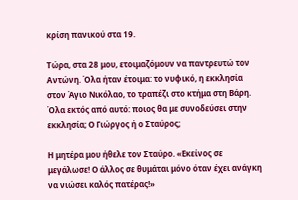κρίση πανικού στα 19.

Τώρα, στα 28 μου, ετοιμαζόμουν να παντρευτώ τον Αντώνη. Όλα ήταν έτοιμα: το νυφικό, η εκκλησία στον Άγιο Νικόλαο, το τραπέζι στο κτήμα στη Βάρη. Όλα εκτός από αυτό: ποιος θα με συνοδεύσει στην εκκλησία; Ο Γιώργος ή ο Σταύρος;

Η μητέρα μου ήθελε τον Σταύρο. «Εκείνος σε μεγάλωσε! Ο άλλος σε θυμάται μόνο όταν έχει ανάγκη να νιώσει καλός πατέρας!»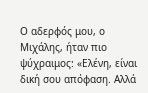Ο αδερφός μου, ο Μιχάλης, ήταν πιο ψύχραιμος: «Ελένη, είναι δική σου απόφαση. Αλλά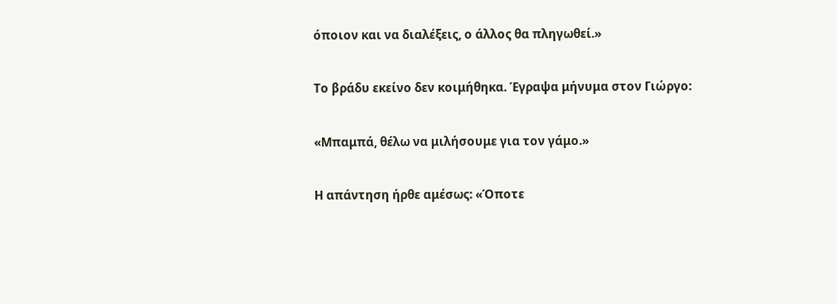όποιον και να διαλέξεις, ο άλλος θα πληγωθεί.»

Το βράδυ εκείνο δεν κοιμήθηκα. Έγραψα μήνυμα στον Γιώργο:

«Μπαμπά, θέλω να μιλήσουμε για τον γάμο.»

Η απάντηση ήρθε αμέσως: «Όποτε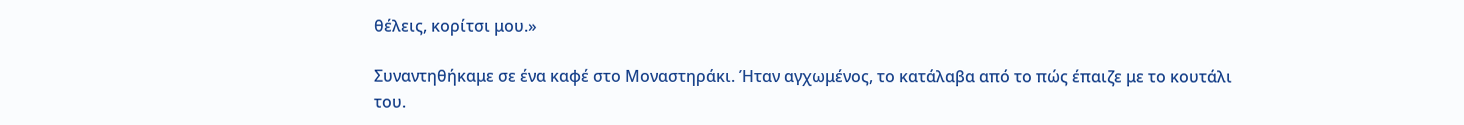θέλεις, κορίτσι μου.»

Συναντηθήκαμε σε ένα καφέ στο Μοναστηράκι. Ήταν αγχωμένος, το κατάλαβα από το πώς έπαιζε με το κουτάλι του.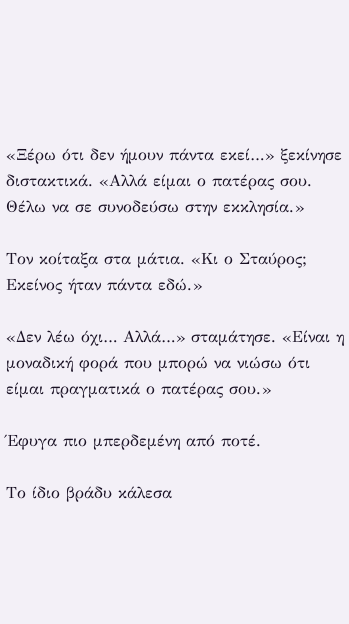«Ξέρω ότι δεν ήμουν πάντα εκεί…» ξεκίνησε διστακτικά. «Αλλά είμαι ο πατέρας σου. Θέλω να σε συνοδεύσω στην εκκλησία.»

Τον κοίταξα στα μάτια. «Κι ο Σταύρος; Εκείνος ήταν πάντα εδώ.»

«Δεν λέω όχι… Αλλά…» σταμάτησε. «Είναι η μοναδική φορά που μπορώ να νιώσω ότι είμαι πραγματικά ο πατέρας σου.»

Έφυγα πιο μπερδεμένη από ποτέ.

Το ίδιο βράδυ κάλεσα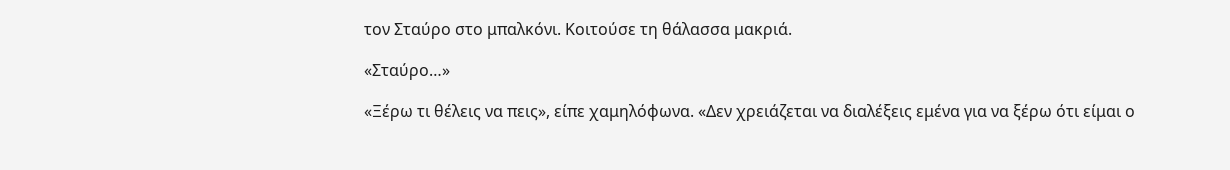τον Σταύρο στο μπαλκόνι. Κοιτούσε τη θάλασσα μακριά.

«Σταύρο…»

«Ξέρω τι θέλεις να πεις», είπε χαμηλόφωνα. «Δεν χρειάζεται να διαλέξεις εμένα για να ξέρω ότι είμαι ο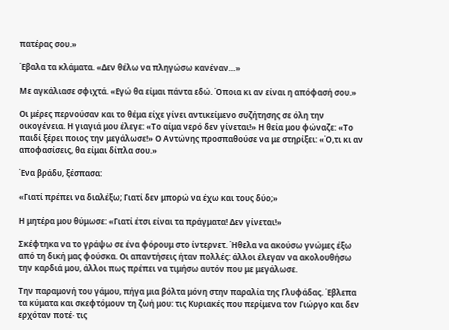πατέρας σου.»

Έβαλα τα κλάματα. «Δεν θέλω να πληγώσω κανέναν…»

Με αγκάλιασε σφιχτά. «Εγώ θα είμαι πάντα εδώ. Όποια κι αν είναι η απόφασή σου.»

Οι μέρες περνούσαν και το θέμα είχε γίνει αντικείμενο συζήτησης σε όλη την οικογένεια. Η γιαγιά μου έλεγε: «Το αίμα νερό δεν γίνεται!» Η θεία μου φώναζε: «Το παιδί ξέρει ποιος την μεγάλωσε!» Ο Αντώνης προσπαθούσε να με στηρίξει: «Ό,τι κι αν αποφασίσεις, θα είμαι δίπλα σου.»

Ένα βράδυ, ξέσπασα:

«Γιατί πρέπει να διαλέξω; Γιατί δεν μπορώ να έχω και τους δύο;»

Η μητέρα μου θύμωσε: «Γιατί έτσι είναι τα πράγματα! Δεν γίνεται!»

Σκέφτηκα να το γράψω σε ένα φόρουμ στο ίντερνετ. Ήθελα να ακούσω γνώμες έξω από τη δική μας φούσκα. Οι απαντήσεις ήταν πολλές: άλλοι έλεγαν να ακολουθήσω την καρδιά μου, άλλοι πως πρέπει να τιμήσω αυτόν που με μεγάλωσε.

Την παραμονή του γάμου, πήγα μια βόλτα μόνη στην παραλία της Γλυφάδας. Έβλεπα τα κύματα και σκεφτόμουν τη ζωή μου: τις Κυριακές που περίμενα τον Γιώργο και δεν ερχόταν ποτέ· τις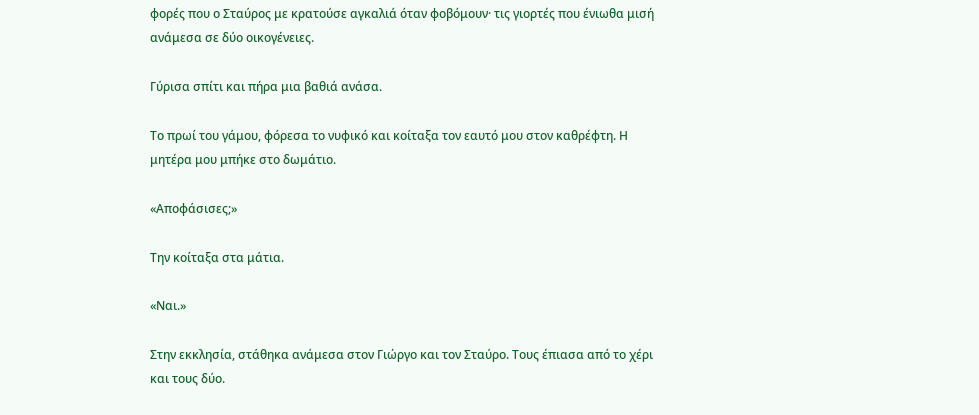φορές που ο Σταύρος με κρατούσε αγκαλιά όταν φοβόμουν· τις γιορτές που ένιωθα μισή ανάμεσα σε δύο οικογένειες.

Γύρισα σπίτι και πήρα μια βαθιά ανάσα.

Το πρωί του γάμου, φόρεσα το νυφικό και κοίταξα τον εαυτό μου στον καθρέφτη. Η μητέρα μου μπήκε στο δωμάτιο.

«Αποφάσισες;»

Την κοίταξα στα μάτια.

«Ναι.»

Στην εκκλησία, στάθηκα ανάμεσα στον Γιώργο και τον Σταύρο. Τους έπιασα από το χέρι και τους δύο.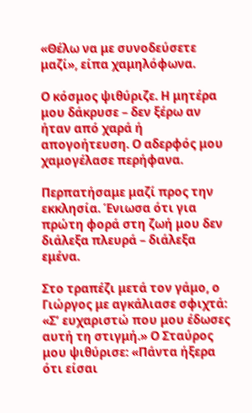«Θέλω να με συνοδεύσετε μαζί», είπα χαμηλόφωνα.

Ο κόσμος ψιθύριζε. Η μητέρα μου δάκρυσε – δεν ξέρω αν ήταν από χαρά ή απογοήτευση. Ο αδερφός μου χαμογέλασε περήφανα.

Περπατήσαμε μαζί προς την εκκλησία. Ένιωσα ότι για πρώτη φορά στη ζωή μου δεν διάλεξα πλευρά – διάλεξα εμένα.

Στο τραπέζι μετά τον γάμο, ο Γιώργος με αγκάλιασε σφιχτά: «Σ’ ευχαριστώ που μου έδωσες αυτή τη στιγμή.» Ο Σταύρος μου ψιθύρισε: «Πάντα ήξερα ότι είσαι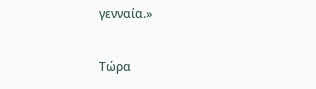γενναία.»

Τώρα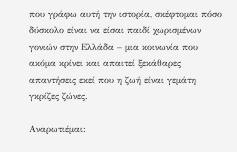που γράφω αυτή την ιστορία, σκέφτομαι πόσο δύσκολο είναι να είσαι παιδί χωρισμένων γονιών στην Ελλάδα – μια κοινωνία που ακόμα κρίνει και απαιτεί ξεκάθαρες απαντήσεις εκεί που η ζωή είναι γεμάτη γκρίζες ζώνες.

Αναρωτιέμαι: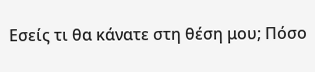Εσείς τι θα κάνατε στη θέση μου; Πόσο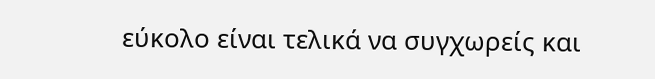εύκολο είναι τελικά να συγχωρείς και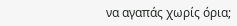να αγαπάς χωρίς όρια;